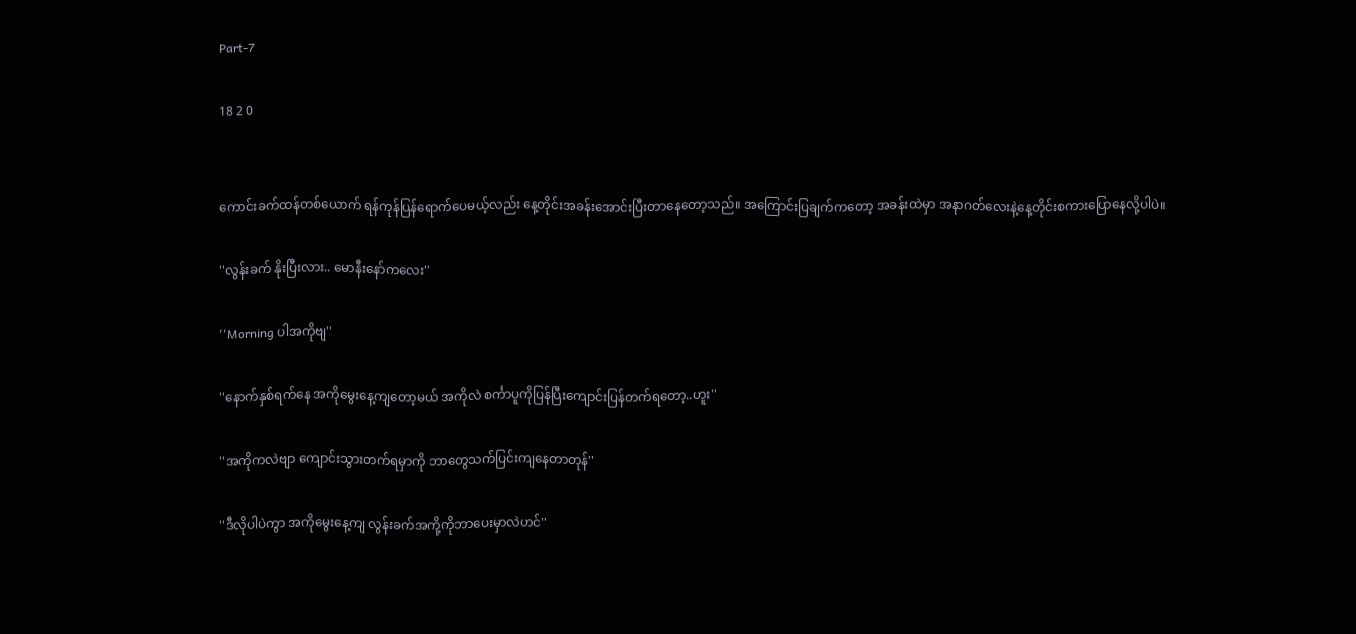Part-7

18 2 0


ကောင်းခက်ထန်တစ်ယောက် ရန်ကုန်ပြန်ရောက်ပေမယ့်လည်း နေ့တိုင်းအခန်းအောင်းပြီးတာနေတော့သည်။ အကြောင်းပြချက်ကတော့ အခန်းထဲမှာ အနာဂတ်လေးနဲ့နေ့တိုင်းစကားပြောနေလို့ပါပဲ။

''လွန်းခက် နိုးပြီးလား.. မောနီးနော်ကလေး''

''Morning ပါအကိုဗျ''

''နောက်နှစ်ရက်နေ အကိုမွေးနေ့ကျတော့မယ် အကိုလဲ စင်္ကာပူကိုပြန်ပြီးကျောင်းပြန်တက်ရတော့..ဟူး''

''အကိုကလဲဗျာ ကျောင်းသွားတက်ရမှာကို ဘာတွေသက်ပြင်းကျနေတာတုန်''

''ဒီလိုပါပဲကွာ အကိုမွေးနေ့ကျ လွန်းခက်အကို့ကိုဘာပေးမှာလဲဟင်''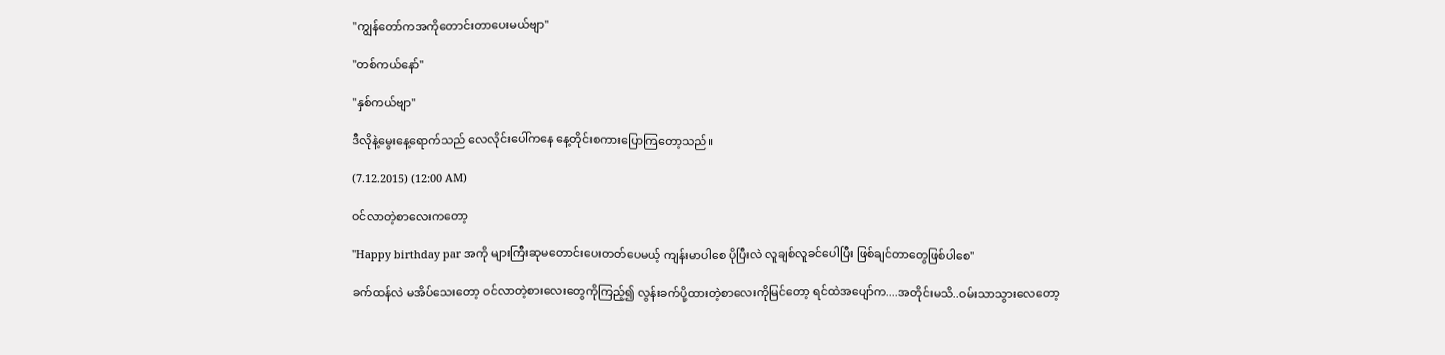''ကျွန်တော်ကအကိုတောင်းတာပေးမယ်ဗျာ''

''တစ်ကယ်နော်''

''နှစ်ကယ်ဗျာ''

ဒီလိုနဲ့မွေးနေ့ရောက်သည် လေလိုင်းပေါ်ကနေ နေ့တိုင်းစကားပြောကြတော့သည်။

(7.12.2015) (12:00 AM)

ဝင်လာတဲ့စာလေးကတော့

''Happy birthday par အကို များကြီးဆုမတောင်းပေးတတ်ပေမယ့် ကျန်းမာပါစေ ပိုပြီးလဲ လူချစ်လူခင်ပေါပြီး ဖြစ်ချင်တာတွေဖြစ်ပါစေ''

ခက်ထန်လဲ မအိပ်သေးတော့ ဝင်လာတဲ့စားလေးတွေကိုကြည့်၍ လွန်းခက်ပို့ထားတဲ့စာလေးကိုမြင်တော့ ရင်ထဲအပျော်က....အတိုင်းမသိ..ဝမ်းသာသွားလေတော့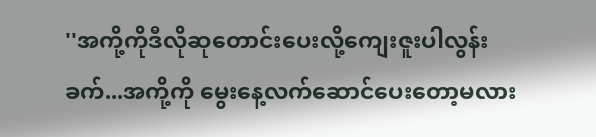''အကို့ကိုဒီလိုဆုတောင်းပေးလို့ကျေးဇူးပါလွန်းခက်...အကို့ကို မွေးနေ့လက်ဆောင်ပေးတော့မလား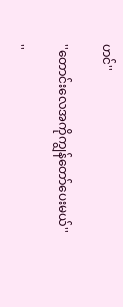ဟင်''

''တောင်းလေအကိုကျွန်တော်ပေးမယ်''

''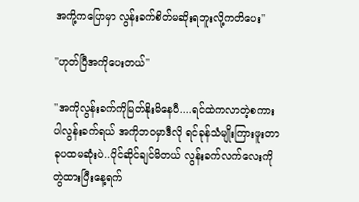အကို့ကပြောမှာ လွန်းခက်စိတ်မဆိုးရဘူးလို့ကတိပေး''

''ဟုတ်ပြီအကိုပေးတယ်''

''အကိုလွန်းခက်ကိုမြတ်နိုးမိနေပီ....ရင်ထဲကလာတဲ့စကားပါလွန်းခက်ရယ် အကိုဘဝမှာဒီလို ရင်ခုန်သံမျိုးကြားဖူးတာခုပထမဆုံးပဲ..ပိုင်ဆိုင်ချင်မိတယ် လွန်းခက်လက်လေးကိုတွဲထားပြီးနေ့ရက်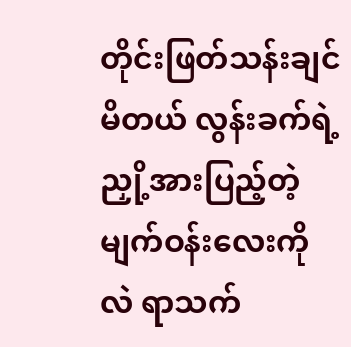တိုင်းဖြတ်သန်းချင်မိတယ် လွန်းခက်ရဲ့ညှို့အားပြည့်တဲ့ မျက်ဝန်းလေးကိုလဲ ရာသက်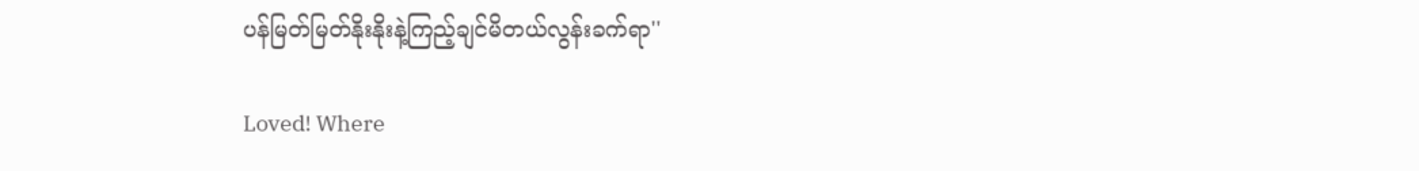ပန်မြတ်မြတ်နိုးနိုးနဲ့ကြည့်ချင်မိတယ်လွန်းခက်ရာ''

Loved! Where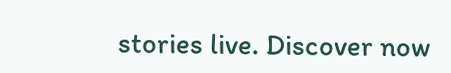stories live. Discover now